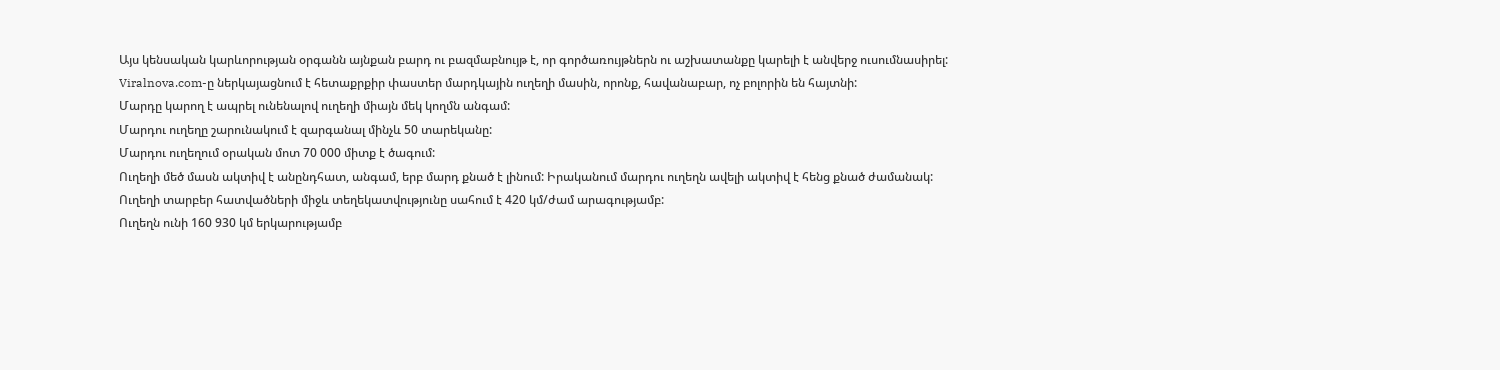Այս կենսական կարևորության օրգանն այնքան բարդ ու բազմաբնույթ է, որ գործառույթներն ու աշխատանքը կարելի է անվերջ ուսումնասիրել:
Viralnova.com-ը ներկայացնում է հետաքրքիր փաստեր մարդկային ուղեղի մասին, որոնք, հավանաբար, ոչ բոլորին են հայտնի:
Մարդը կարող է ապրել ունենալով ուղեղի միայն մեկ կողմն անգամ:
Մարդու ուղեղը շարունակում է զարգանալ մինչև 50 տարեկանը:
Մարդու ուղեղում օրական մոտ 70 000 միտք է ծագում:
Ուղեղի մեծ մասն ակտիվ է անընդհատ, անգամ, երբ մարդ քնած է լինում: Իրականում մարդու ուղեղն ավելի ակտիվ է հենց քնած ժամանակ:
Ուղեղի տարբեր հատվածների միջև տեղեկատվությունը սահում է 420 կմ/ժամ արագությամբ:
Ուղեղն ունի 160 930 կմ երկարությամբ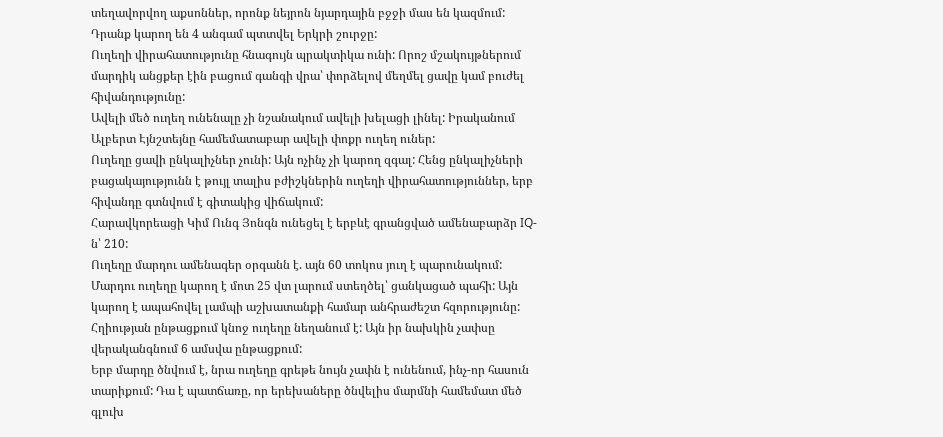տեղավորվող աքսոններ, որոնք նեյրոն նյարդային բջջի մաս են կազմում: Դրանք կարող են 4 անգամ պտտվել Երկրի շուրջը:
Ուղեղի վիրահատությունը հնագույն պրակտիկա ունի: Որոշ մշակույթներում մարդիկ անցքեր էին բացում գանգի վրա՝ փորձելով մեղմել ցավը կամ բուժել հիվանդությունը:
Ավելի մեծ ուղեղ ունենալը չի նշանակում ավելի խելացի լինել: Իրականում Ալբերտ Էյնշտեյնը համեմատաբար ավելի փոքր ուղեղ ուներ:
Ուղեղը ցավի ընկալիչներ չունի: Այն ոչինչ չի կարող զգալ: Հենց ընկալիչների բացակայությունն է թույլ տալիս բժիշկներին ուղեղի վիրահատություններ, երբ հիվանդը գտնվում է գիտակից վիճակում:
Հարավկորեացի Կիմ Ունգ Յոնգն ունեցել է երբևէ գրանցված ամենաբարձր IQ-ն՝ 210:
Ուղեղը մարդու ամենագեր օրգանն է. այն 60 տոկոս յուղ է պարունակում:
Մարդու ուղեղը կարող է մոտ 25 վտ լարում ստեղծել՝ ցանկացած պահի: Այն կարող է ապահովել լամպի աշխատանքի համար անհրաժեշտ հզորությունը:
Հղիության ընթացքում կնոջ ուղեղը նեղանում է: Այն իր նախկին չափսը վերականգնում 6 ամսվա ընթացքում:
Երբ մարդը ծնվում է, նրա ուղեղը գրեթե նույն չափն է ունենում, ինչ-որ հասուն տարիքում: Դա է պատճառը, որ երեխաները ծնվելիս մարմնի համեմատ մեծ գլուխ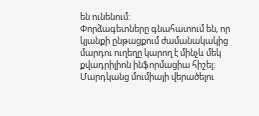են ունենում:
Փորձագետները գնահատում են, որ կյանքի ընթացքում ժամանակակից մարդու ուղեղը կարող է մինչև մեկ քվադրիլիոն ինֆորմացիա հիշել:
Մարդկանց մումիայի վերածելու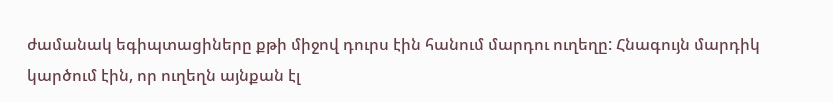ժամանակ եգիպտացիները քթի միջով դուրս էին հանում մարդու ուղեղը: Հնագույն մարդիկ կարծում էին, որ ուղեղն այնքան էլ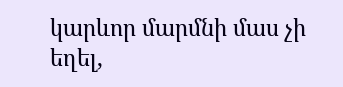կարևոր մարմնի մաս չի եղել,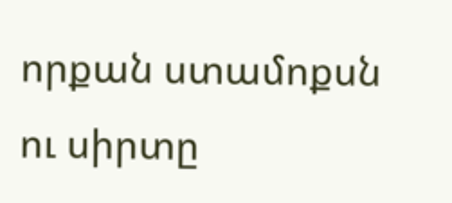որքան ստամոքսն ու սիրտը